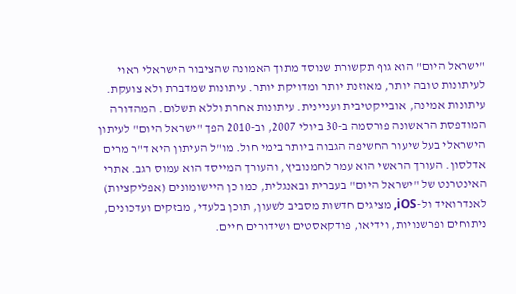"ישראל היום" הוא גוף תקשורת שנוסד מתוך האמונה שהציבור הישראלי ראוי לעיתונות טובה יותר, מאוזנת יותר ומדויקת יותר. עיתונות שמדברת ולא צועקת. עיתונות אמינה, אובייקטיבית ועניינית. עיתונות אחרת וללא תשלום. המהדורה המודפסת הראשונה פורסמה ב-30 ביולי 2007, וב-2010 הפך "ישראל היום" לעיתון הישראלי בעל שיעור החשיפה הגבוה ביותר בימי חול. מו"ל העיתון היא ד"ר מרים אדלסון. העורך הראשי הוא עמר לחמנוביץ, והעורך המייסד הוא עמוס רגב. אתרי האינטרנט של "ישראל היום" בעברית ובאנגלית, כמו כן היישומונים (אפליקציות) לאנדרואיד ול-iOS, מציגים חדשות מסביב לשעון, תוכן בלעדי, מבזקים ועדכונים, ניתוחים ופרשנויות, וידיאו, פודקאסטים ושידורים חיים.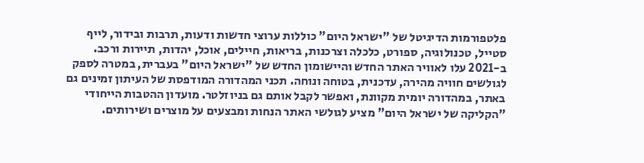פלטפורמות הדיגיטל של "ישראל היום" כוללות ערוצי חדשות ודעות, תרבות ובידור, לייף סטייל, טכנולוגיה, ספורט, כלכלה וצרכנות, בריאות, חיילים, אוכל, יהדות, תיירות ורכב. ב-2021 עלו לאוויר האתר החדש והיישומון החדש של "ישראל היום" בעברית, במטרה לספק לגולשים חוויה מהירה, עדכנית, בטוחה ונוחה. תכני המהדורה המודפסת של העיתון זמינים גם באתר, במהדורה יומית מקוונת, ואפשר לקבל אותם גם בניוזלטר. מועדון ההטבות הייחודי "הקליקה של ישראל היום" מציע לגולשי האתר הנחות ומבצעים על מוצרים ושירותים.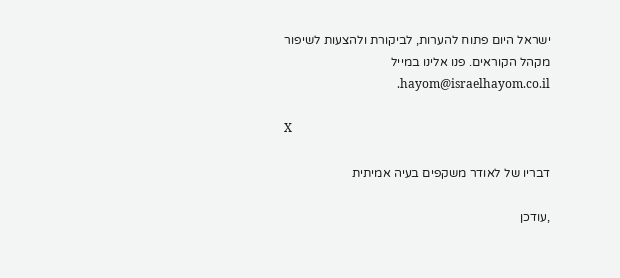ישראל היום פתוח להערות, לביקורת ולהצעות לשיפור מקהל הקוראים. פנו אלינו במייל hayom@israelhayom.co.il.

X

דבריו של לאודר משקפים בעיה אמיתית

,עודכן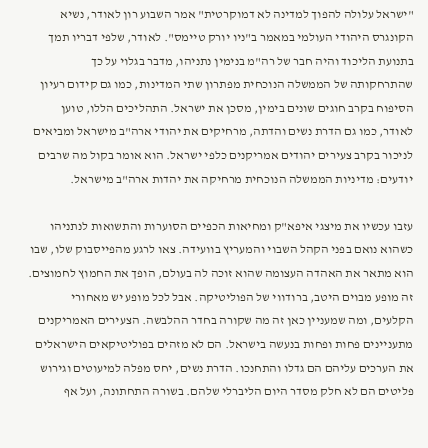"ישראל עלולה להפוך למדינה לא דמוקרטית" אמר השבוע רון לאודר, נשיא הקונגרס היהודי העולמי במאמר ב"ניו יורק טיימס". לאודר, שלפי דבריו תמך בתנועת הליכוד והיה חבר של רה"מ בנימין נתניהו, מדבר בגלוי על כך שהתרחקותה של הממשלה הנוכחית מפתרון שתי המדינות, כמו גם קידום רעיון הסיפוח בקרב חוגים שונים בימין, מסכן את ישראל. התהליכים הללו, טוען לאודר, כמו גם הדרת נשים והדתה, מרחיקים את יהודי ארה"ב מישראל ומביאים לניכור בקרב צעירים יהודים אמריקנים כלפי ישראל. הוא אומר בקול מה שרבים יודעים: מדיניות הממשלה הנוכחית מרחיקה את יהדות ארה"ב מישראל.

עזבו עכשיו את מיצגי איפא"ק ומחיאות הכפיים הסוערות והתשואות לנתניהו כשהוא נואם בפני הקהל השבוי והמעריץ בוועידה. צאו לרגע מהפייסבוק שלו, שבו הוא מתאר את האהדה העצומה שהוא זוכה לה בעולם, הופך את החמוץ לחמוצים. זה מופע מבוים היטב, ברודווי של הפוליטיקה. אבל לכל מופע יש מאחורי הקלעים, ומה שמעניין כאן זה מה שקורה בחדר ההלבשה. הצעירים האמריקנים מתעניינים פחות ופחות בנעשה בישראל. הם לא מזהים בפוליטיקאים הישראלים את הערכים עליהם הם גדלו והתחנכו. הדרת נשים, יחס מפלה למיעוטים וגירוש פליטים הם לא חלק מסדר היום הליברלי שלהם. בשורה התחתונה, ועל אף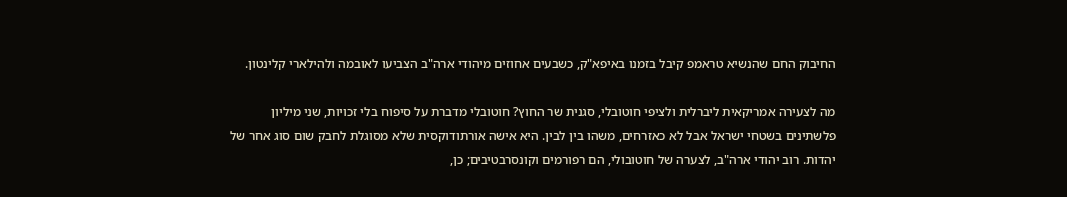החיבוק החם שהנשיא טראמפ קיבל בזמנו באיפא"ק, כשבעים אחוזים מיהודי ארה"ב הצביעו לאובמה ולהילארי קלינטון.

מה לצעירה אמריקאית ליברלית ולציפי חוטובלי, סגנית שר החוץ? חוטובלי מדברת על סיפוח בלי זכויות, שני מיליון פלשתינים בשטחי ישראל אבל לא כאזרחים, משהו בין לבין. היא אישה אורתודוקסית שלא מסוגלת לחבק שום סוג אחר של יהדות. רוב יהודי ארה"ב, לצערה של חוטובולי, הם רפורמים וקונסרבטיבים; כן,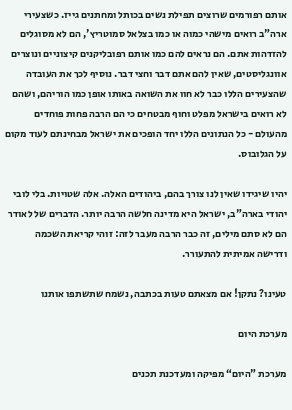אותם רפורמים שרוצים תפילת נשים בכותל ומחתנים גייז. כשצעירי ארה"ב רואים מישהי כמוה או כמו בצלאל סמוטריץ', הם לא מסוגלים להזדהות אתם. הם נראים להם כמו אותם רפובליקנים קיצוניים ונוצרים אוונגליסטים, שאין להם אתם דבר וחצי דבר. נוסיף לכך את העובדה שהצעירים הללו כבר לא חוו את השואה באותו אופן כמו הוריהם, ושהם לא רואים בישראל מפלט וחוף מבטחים כי הם הרבה פחות פוחדים מהעולם - כל הנתונים הללו יחד הופכים את ישראל מבחינתם לעוד מקום על הגלובוס.

יהיו שיגידו שאין לנו צורך בהם, ביהודים האלה. אלה שטויות. בלי לובי יהודי בארה"ב, ישראל היא מדינה חלשה הרבה יותר. הדברים של לאודר הם לא סתם מילים, זה כבר הרבה מעבר לזה: זוהי קריאת השכמה ודרישה אמיתית להתעורר.

טעינו? נתקן! אם מצאתם טעות בכתבה, נשמח שתשתפו אותנו

מערכת היום

מערכת "היום“ מפיקה ומעדכנת תכנים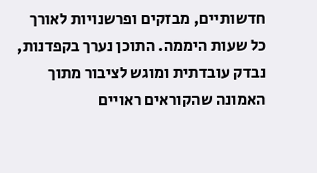חדשותיים, מבזקים ופרשנויות לאורך כל שעות היממה. התוכן נערך בקפדנות, נבדק עובדתית ומוגש לציבור מתוך האמונה שהקוראים ראויים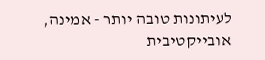לעיתונות טובה יותר - אמינה, אובייקטיבית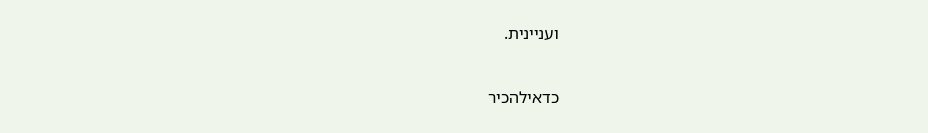ועניינית.

כדאילהכיר